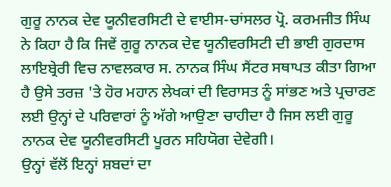ਗੁਰੂ ਨਾਨਕ ਦੇਵ ਯੂਨੀਵਰਸਿਟੀ ਦੇ ਵਾਈਸ-ਚਾਂਸਲਰ ਪ੍ਰੋ. ਕਰਮਜੀਤ ਸਿੰਘ ਨੇ ਕਿਹਾ ਹੈ ਕਿ ਜਿਵੇਂ ਗੁਰੂ ਨਾਨਕ ਦੇਵ ਯੂਨੀਵਰਸਿਟੀ ਦੀ ਭਾਈ ਗੁਰਦਾਸ ਲਾਇਬ੍ਰੇਰੀ ਵਿਚ ਨਾਵਲਕਾਰ ਸ. ਨਾਨਕ ਸਿੰਘ ਸੈਂਟਰ ਸਥਾਪਤ ਕੀਤਾ ਗਿਆ ਹੈ ਉਸੇ ਤਰਜ਼ 'ਤੇ ਹੋਰ ਮਹਾਨ ਲੇਖਕਾਂ ਦੀ ਵਿਰਾਸਤ ਨੂੰ ਸਾਂਭਣ ਅਤੇ ਪ੍ਰਚਾਰਣ ਲਈ ਉਨ੍ਹਾਂ ਦੇ ਪਰਿਵਾਰਾਂ ਨੂੰ ਅੱਗੇ ਆਉਣਾ ਚਾਹੀਦਾ ਹੈ ਜਿਸ ਲਈ ਗੁਰੂ ਨਾਨਕ ਦੇਵ ਯੂਨੀਵਰਸਿਟੀ ਪੂਰਨ ਸਹਿਯੋਗ ਦੇਵੇਗੀ।
ਉਨ੍ਹਾਂ ਵੱਲੋਂ ਇਨ੍ਹਾਂ ਸ਼ਬਦਾਂ ਦਾ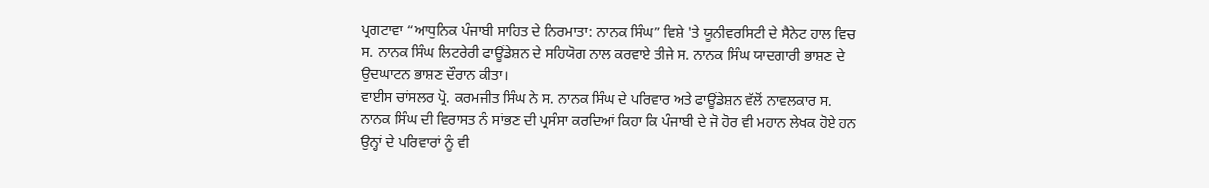ਪ੍ਰਗਟਾਵਾ “ਆਧੁਨਿਕ ਪੰਜਾਬੀ ਸਾਹਿਤ ਦੇ ਨਿਰਮਾਤਾ: ਨਾਨਕ ਸਿੰਘ” ਵਿਸ਼ੇ 'ਤੇ ਯੂਨੀਵਰਸਿਟੀ ਦੇ ਸੈਨੇਟ ਹਾਲ ਵਿਚ ਸ. ਨਾਨਕ ਸਿੰਘ ਲਿਟਰੇਰੀ ਫਾਊਂਡੇਸ਼ਨ ਦੇ ਸਹਿਯੋਗ ਨਾਲ ਕਰਵਾਏ ਤੀਜੇ ਸ. ਨਾਨਕ ਸਿੰਘ ਯਾਦਗਾਰੀ ਭਾਸ਼ਣ ਦੇ ਉਦਘਾਟਨ ਭਾਸ਼ਣ ਦੌਰਾਨ ਕੀਤਾ।
ਵਾਈਸ ਚਾਂਸਲਰ ਪ੍ਰੋ. ਕਰਮਜੀਤ ਸਿੰਘ ਨੇ ਸ. ਨਾਨਕ ਸਿੰਘ ਦੇ ਪਰਿਵਾਰ ਅਤੇ ਫਾਊਂਡੇਸ਼ਨ ਵੱਲੋਂ ਨਾਵਲਕਾਰ ਸ. ਨਾਨਕ ਸਿੰਘ ਦੀ ਵਿਰਾਸਤ ਨੰ ਸਾਂਭਣ ਦੀ ਪ੍ਰਸੰਸਾ ਕਰਦਿਆਂ ਕਿਹਾ ਕਿ ਪੰਜਾਬੀ ਦੇ ਜੋ ਹੋਰ ਵੀ ਮਹਾਨ ਲੇਖਕ ਹੋਏ ਹਨ ਉਨ੍ਹਾਂ ਦੇ ਪਰਿਵਾਰਾਂ ਨੂੰ ਵੀ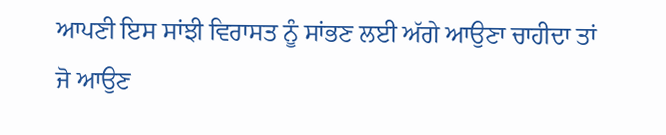ਆਪਣੀ ਇਸ ਸਾਂਝੀ ਵਿਰਾਸਤ ਨੂੰ ਸਾਂਭਣ ਲਈ ਅੱਗੇ ਆਉਣਾ ਚਾਹੀਦਾ ਤਾਂ ਜੋ ਆਉਣ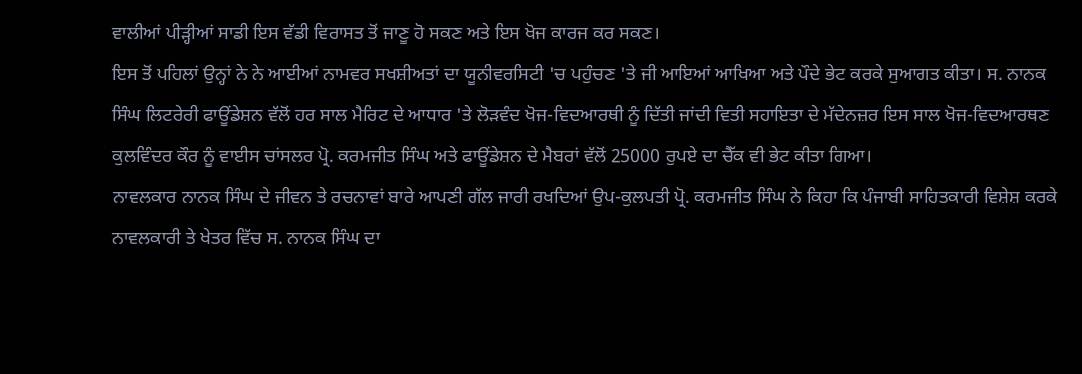ਵਾਲੀਆਂ ਪੀੜ੍ਹੀਆਂ ਸਾਡੀ ਇਸ ਵੱਡੀ ਵਿਰਾਸਤ ਤੋਂ ਜਾਣੂ ਹੋ ਸਕਣ ਅਤੇ ਇਸ ਖੋਜ ਕਾਰਜ ਕਰ ਸਕਣ।
ਇਸ ਤੋਂ ਪਹਿਲਾਂ ਉਨ੍ਹਾਂ ਨੇ ਨੇ ਆਈਆਂ ਨਾਮਵਰ ਸਖਸ਼ੀਅਤਾਂ ਦਾ ਯੂਨੀਵਰਸਿਟੀ 'ਚ ਪਹੁੰਚਣ 'ਤੇ ਜੀ ਆਇਆਂ ਆਖਿਆ ਅਤੇ ਪੌਦੇ ਭੇਟ ਕਰਕੇ ਸੁਆਗਤ ਕੀਤਾ। ਸ. ਨਾਨਕ ਸਿੰਘ ਲਿਟਰੇਰੀ ਫਾਊਂਡੇਸ਼ਨ ਵੱਲੋਂ ਹਰ ਸਾਲ ਮੈਰਿਟ ਦੇ ਆਧਾਰ 'ਤੇ ਲੋੜਵੰਦ ਖੋਜ-ਵਿਦਆਰਥੀ ਨੂੰ ਦਿੱਤੀ ਜਾਂਦੀ ਵਿਤੀ ਸਹਾਇਤਾ ਦੇ ਮੱਦੇਨਜ਼ਰ ਇਸ ਸਾਲ ਖੋਜ-ਵਿਦਆਰਥਣ ਕੁਲਵਿੰਦਰ ਕੌਰ ਨੂੰ ਵਾਈਸ ਚਾਂਸਲਰ ਪ੍ਰੋ. ਕਰਮਜੀਤ ਸਿੰਘ ਅਤੇ ਫਾਊਂਡੇਸ਼ਨ ਦੇ ਮੈਬਰਾਂ ਵੱਲੋਂ 25000 ਰੁਪਏ ਦਾ ਚੈੱਕ ਵੀ ਭੇਟ ਕੀਤਾ ਗਿਆ।
ਨਾਵਲਕਾਰ ਨਾਨਕ ਸਿੰਘ ਦੇ ਜੀਵਨ ਤੇ ਰਚਨਾਵਾਂ ਬਾਰੇ ਆਪਣੀ ਗੱਲ ਜਾਰੀ ਰਖਦਿਆਂ ਉਪ-ਕੁਲਪਤੀ ਪ੍ਰੋ. ਕਰਮਜੀਤ ਸਿੰਘ ਨੇ ਕਿਹਾ ਕਿ ਪੰਜਾਬੀ ਸਾਹਿਤਕਾਰੀ ਵਿਸ਼ੇਸ਼ ਕਰਕੇ ਨਾਵਲਕਾਰੀ ਤੇ ਖੇਤਰ ਵਿੱਚ ਸ. ਨਾਨਕ ਸਿੰਘ ਦਾ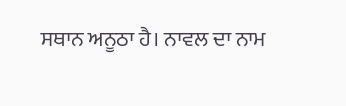ਸਥਾਨ ਅਨੂਠਾ ਹੈ। ਨਾਵਲ ਦਾ ਨਾਮ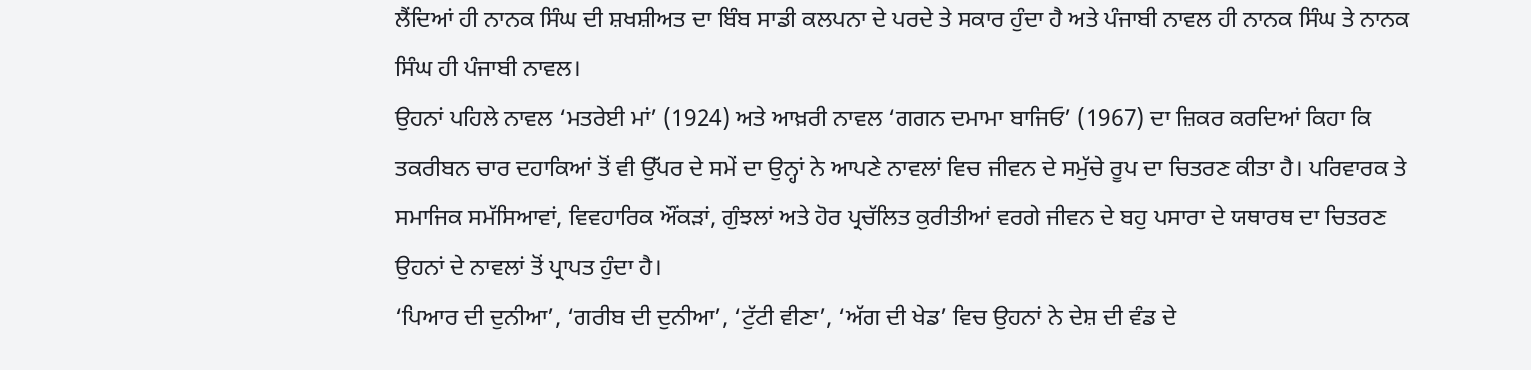ਲੈਂਦਿਆਂ ਹੀ ਨਾਨਕ ਸਿੰਘ ਦੀ ਸ਼ਖਸ਼ੀਅਤ ਦਾ ਬਿੰਬ ਸਾਡੀ ਕਲਪਨਾ ਦੇ ਪਰਦੇ ਤੇ ਸਕਾਰ ਹੁੰਦਾ ਹੈ ਅਤੇ ਪੰਜਾਬੀ ਨਾਵਲ ਹੀ ਨਾਨਕ ਸਿੰਘ ਤੇ ਨਾਨਕ ਸਿੰਘ ਹੀ ਪੰਜਾਬੀ ਨਾਵਲ।
ਉਹਨਾਂ ਪਹਿਲੇ ਨਾਵਲ ‘ਮਤਰੇਈ ਮਾਂ’ (1924) ਅਤੇ ਆਖ਼ਰੀ ਨਾਵਲ ‘ਗਗਨ ਦਮਾਮਾ ਬਾਜਿਓ’ (1967) ਦਾ ਜ਼ਿਕਰ ਕਰਦਿਆਂ ਕਿਹਾ ਕਿ ਤਕਰੀਬਨ ਚਾਰ ਦਹਾਕਿਆਂ ਤੋਂ ਵੀ ਉੱਪਰ ਦੇ ਸਮੇਂ ਦਾ ਉਨ੍ਹਾਂ ਨੇ ਆਪਣੇ ਨਾਵਲਾਂ ਵਿਚ ਜੀਵਨ ਦੇ ਸਮੁੱਚੇ ਰੂਪ ਦਾ ਚਿਤਰਣ ਕੀਤਾ ਹੈ। ਪਰਿਵਾਰਕ ਤੇ ਸਮਾਜਿਕ ਸਮੱਸਿਆਵਾਂ, ਵਿਵਹਾਰਿਕ ਔਂਕੜਾਂ, ਗੁੰਝਲਾਂ ਅਤੇ ਹੋਰ ਪ੍ਰਚੱਲਿਤ ਕੁਰੀਤੀਆਂ ਵਰਗੇ ਜੀਵਨ ਦੇ ਬਹੁ ਪਸਾਰਾ ਦੇ ਯਥਾਰਥ ਦਾ ਚਿਤਰਣ ਉਹਨਾਂ ਦੇ ਨਾਵਲਾਂ ਤੋਂ ਪ੍ਰਾਪਤ ਹੁੰਦਾ ਹੈ।
‘ਪਿਆਰ ਦੀ ਦੁਨੀਆ’, ‘ਗਰੀਬ ਦੀ ਦੁਨੀਆ’, ‘ਟੁੱਟੀ ਵੀਣਾ’, ‘ਅੱਗ ਦੀ ਖੇਡ’ ਵਿਚ ਉਹਨਾਂ ਨੇ ਦੇਸ਼ ਦੀ ਵੰਡ ਦੇ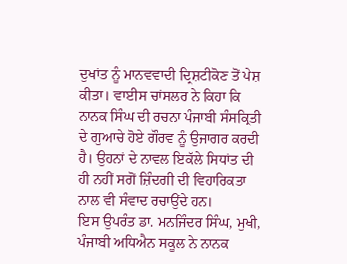ਦੁਖਾਂਤ ਨੂੰ ਮਾਨਵਵਾਦੀ ਦ੍ਰਿਸ਼ਟੀਕੋਣ ਤੋਂ ਪੇਸ਼ ਕੀਤਾ। ਵਾਈਸ ਚਾਂਸਲਰ ਨੇ ਕਿਹਾ ਕਿ ਨਾਨਕ ਸਿੰਘ ਦੀ ਰਚਨਾ ਪੰਜਾਬੀ ਸੰਸਕ੍ਰਿਤੀ ਦੇ ਗੁਆਚੇ ਹੋਏ ਗੌਰਵ ਨੂੰ ਉਜਾਗਰ ਕਰਦੀ ਹੈ। ਉਹਨਾਂ ਦੇ ਨਾਵਲ ਇਕੱਲੇ ਸਿਧਾਂਤ ਦੀ ਹੀ ਨਹੀਂ ਸਗੋਂ ਜ਼ਿੰਦਗੀ ਦੀ ਵਿਹਾਰਿਕਤਾ ਨਾਲ ਵੀ ਸੰਵਾਦ ਰਚਾਉਂਦੇ ਹਨ।
ਇਸ ਉਪਰੰਤ ਡਾ. ਮਨਜਿੰਦਰ ਸਿੰਘ, ਮੁਖੀ, ਪੰਜਾਬੀ ਅਧਿਐਨ ਸਕੂਲ ਨੇ ਨਾਨਕ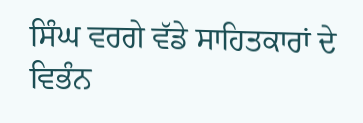ਸਿੰਘ ਵਰਗੇ ਵੱਡੇ ਸਾਹਿਤਕਾਰਾਂ ਦੇ ਵਿਭੰਨ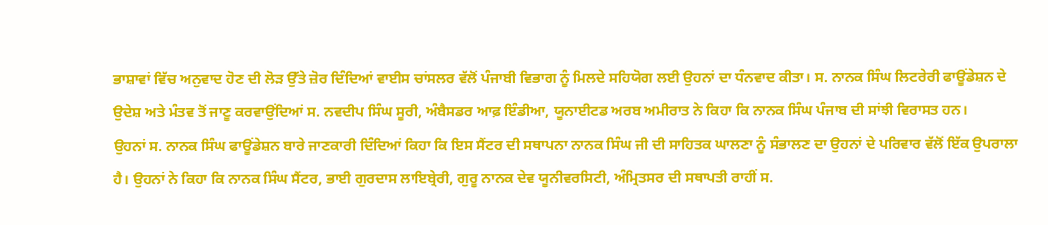ਭਾਸ਼ਾਵਾਂ ਵਿੱਚ ਅਨੁਵਾਦ ਹੋਣ ਦੀ ਲੋੜ ਉੱਤੇ ਜ਼ੋਰ ਦਿੰਦਿਆਂ ਵਾਈਸ ਚਾਂਸਲਰ ਵੱਲੋਂ ਪੰਜਾਬੀ ਵਿਭਾਗ ਨੂੰ ਮਿਲਦੇ ਸਹਿਯੋਗ ਲਈ ਉਹਨਾਂ ਦਾ ਧੰਨਵਾਦ ਕੀਤਾ। ਸ. ਨਾਨਕ ਸਿੰਘ ਲਿਟਰੇਰੀ ਫਾਊਂਡੇਸ਼ਨ ਦੇ ਉਦੇਸ਼ ਅਤੇ ਮੰਤਵ ਤੋਂ ਜਾਣੂ ਕਰਵਾਉਂਦਿਆਂ ਸ. ਨਵਦੀਪ ਸਿੰਘ ਸੂਰੀ, ਅੰਬੈਸਡਰ ਆਫ਼ ਇੰਡੀਆ, ਯੂਨਾਈਟਡ ਅਰਬ ਅਮੀਰਾਤ ਨੇ ਕਿਹਾ ਕਿ ਨਾਨਕ ਸਿੰਘ ਪੰਜਾਬ ਦੀ ਸਾਂਝੀ ਵਿਰਾਸਤ ਹਨ।
ਉਹਨਾਂ ਸ. ਨਾਨਕ ਸਿੰਘ ਫਾਊਂਡੇਸ਼ਨ ਬਾਰੇ ਜਾਣਕਾਰੀ ਦਿੰਦਿਆਂ ਕਿਹਾ ਕਿ ਇਸ ਸੈਂਟਰ ਦੀ ਸਥਾਪਨਾ ਨਾਨਕ ਸਿੰਘ ਜੀ ਦੀ ਸਾਹਿਤਕ ਘਾਲਣਾ ਨੂੰ ਸੰਭਾਲਣ ਦਾ ਉਹਨਾਂ ਦੇ ਪਰਿਵਾਰ ਵੱਲੋਂ ਇੱਕ ਉਪਰਾਲਾ ਹੈ। ਉਹਨਾਂ ਨੇ ਕਿਹਾ ਕਿ ਨਾਨਕ ਸਿੰਘ ਸੈਂਟਰ, ਭਾਈ ਗੁਰਦਾਸ ਲਾਇਬ੍ਰੇਰੀ, ਗੁਰੂ ਨਾਨਕ ਦੇਵ ਯੂਨੀਵਰਸਿਟੀ, ਅੰਮ੍ਰਿਤਸਰ ਦੀ ਸਥਾਪਤੀ ਰਾਹੀਂ ਸ.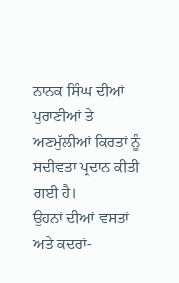ਨਾਨਕ ਸਿੰਘ ਦੀਆਂ ਪੁਰਾਣੀਆਂ ਤੇ ਅਣਮੁੱਲੀਆਂ ਕਿਰਤਾਂ ਨੂੰ ਸਦੀਵਤਾ ਪ੍ਰਦਾਨ ਕੀਤੀ ਗਈ ਹੈ।
ਉਹਨਾਂ ਦੀਆਂ ਵਸਤਾਂ ਅਤੇ ਕਦਰਾਂ-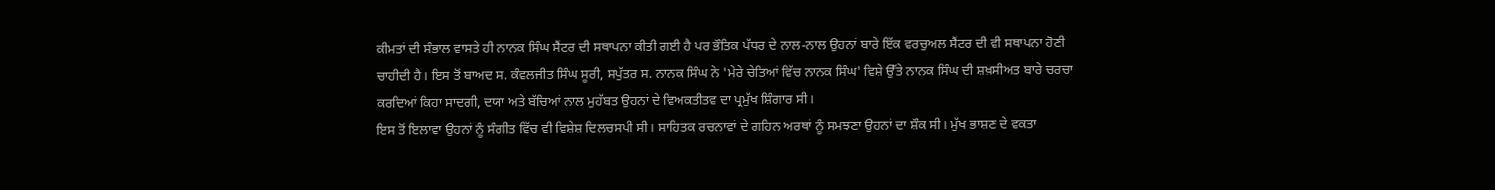ਕੀਮਤਾਂ ਦੀ ਸੰਭਾਲ ਵਾਸਤੇ ਹੀ ਨਾਨਕ ਸਿੰਘ ਸੈਂਟਰ ਦੀ ਸਥਾਪਨਾ ਕੀਤੀ ਗਈ ਹੈ ਪਰ ਭੌਤਿਕ ਪੱਧਰ ਦੇ ਨਾਲ-ਨਾਲ ਉਹਨਾਂ ਬਾਰੇ ਇੱਕ ਵਰਚੁਅਲ ਸੈਂਟਰ ਦੀ ਵੀ ਸਥਾਪਨਾ ਹੋਣੀ ਚਾਹੀਦੀ ਹੈ। ਇਸ ਤੋਂ ਬਾਅਦ ਸ. ਕੰਵਲਜੀਤ ਸਿੰਘ ਸੂਰੀ, ਸਪੁੱਤਰ ਸ. ਨਾਨਕ ਸਿੰਘ ਨੇ 'ਮੇਰੇ ਚੇਤਿਆਂ ਵਿੱਚ ਨਾਨਕ ਸਿੰਘ' ਵਿਸ਼ੇ ਉੱਤੇ ਨਾਨਕ ਸਿੰਘ ਦੀ ਸ਼ਖ਼ਸੀਅਤ ਬਾਰੇ ਚਰਚਾ ਕਰਦਿਆਂ ਕਿਹਾ ਸਾਦਗੀ, ਦਯਾ ਅਤੇ ਬੱਚਿਆਂ ਨਾਲ ਮੁਹੱਬਤ ਉਹਨਾਂ ਦੇ ਵਿਅਕਤੀਤਵ ਦਾ ਪ੍ਰਮੁੱਖ ਸ਼ਿੰਗਾਰ ਸੀ।
ਇਸ ਤੋਂ ਇਲਾਵਾ ਉਹਨਾਂ ਨੂੰ ਸੰਗੀਤ ਵਿੱਚ ਵੀ ਵਿਸ਼ੇਸ਼ ਦਿਲਚਸਪੀ ਸੀ। ਸਾਹਿਤਕ ਰਚਨਾਵਾਂ ਦੇ ਗਹਿਨ ਅਰਥਾਂ ਨੂੰ ਸਮਝਣਾ ਉਹਨਾਂ ਦਾ ਸ਼ੌਕ ਸੀ। ਮੁੱਖ ਭਾਸ਼ਣ ਦੇ ਵਕਤਾ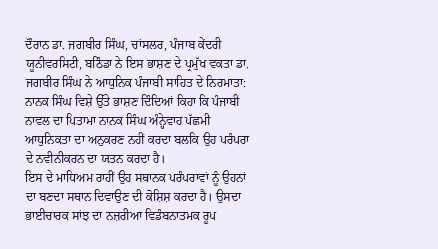ਦੌਰਾਨ ਡਾ. ਜਗਬੀਰ ਸਿੰਘ, ਚਾਂਸਲਰ, ਪੰਜਾਬ ਕੇਂਦਰੀ ਯੂਨੀਵਰਸਿਟੀ, ਬਠਿੰਡਾ ਨੇ ਇਸ ਭਾਸ਼ਣ ਦੇ ਪ੍ਰਮੁੱਖ ਵਕਤਾ ਡਾ. ਜਗਬੀਰ ਸਿੰਘ ਨੇ ਆਧੁਨਿਕ ਪੰਜਾਬੀ ਸਾਹਿਤ ਦੇ ਨਿਰਮਾਤਾ: ਨਾਨਕ ਸਿੰਘ ਵਿਸ਼ੇ ਉੱਤੇ ਭਾਸ਼ਣ ਦਿੰਦਿਆਂ ਕਿਹਾ ਕਿ ਪੰਜਾਬੀ ਨਾਵਲ ਦਾ ਪਿਤਾਮਾ ਨਾਨਕ ਸਿੰਘ ਅੰਨ੍ਹੇਵਾਹ ਪੱਛਮੀ ਆਧੁਨਿਕਤਾ ਦਾ ਅਨੁਕਰਣ ਨਹੀਂ ਕਰਦਾ ਬਲਕਿ ਉਹ ਪਰੰਪਰਾ ਦੇ ਨਵੀਨੀਕਰਨ ਦਾ ਯਤਨ ਕਰਦਾ ਹੈ।
ਇਸ ਦੇ ਮਾਧਿਅਮ ਰਾਹੀਂ ਉਹ ਸਥਾਨਕ ਪਰੰਪਰਾਵਾਂ ਨੂੰ ਉਹਨਾਂ ਦਾ ਬਣਦਾ ਸਥਾਨ ਦਿਵਾਉਣ ਦੀ ਕੋਸ਼ਿਸ਼ ਕਰਦਾ ਹੈ। ਉਸਦਾ ਭਾਈਚਾਰਕ ਸਾਂਝ ਦਾ ਨਜ਼ਰੀਆ ਵਿਡੰਬਨਾਤਮਕ ਰੂਪ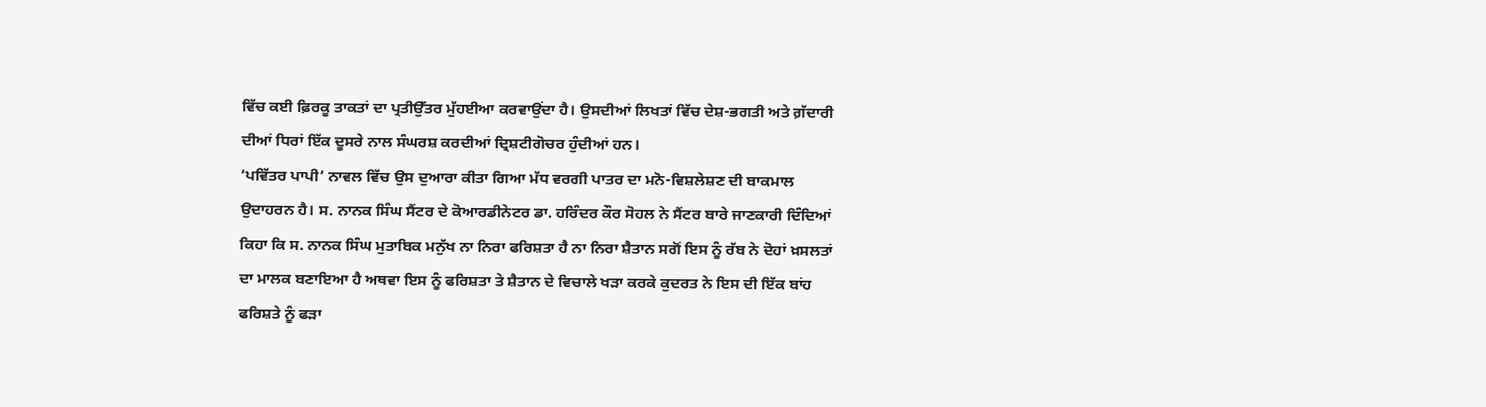ਵਿੱਚ ਕਈ ਫ਼ਿਰਕੂ ਤਾਕਤਾਂ ਦਾ ਪ੍ਰਤੀਉੱਤਰ ਮੁੱਹਈਆ ਕਰਵਾਉਂਦਾ ਹੈ। ਉਸਦੀਆਂ ਲਿਖਤਾਂ ਵਿੱਚ ਦੇਸ਼-ਭਗਤੀ ਅਤੇ ਗ਼ੱਦਾਰੀ ਦੀਆਂ ਧਿਰਾਂ ਇੱਕ ਦੂਸਰੇ ਨਾਲ ਸੰਘਰਸ਼ ਕਰਦੀਆਂ ਦ੍ਰਿਸ਼ਟੀਗੋਚਰ ਹੁੰਦੀਆਂ ਹਨ।
‘ਪਵਿੱਤਰ ਪਾਪੀ’ ਨਾਵਲ ਵਿੱਚ ਉਸ ਦੁਆਰਾ ਕੀਤਾ ਗਿਆ ਮੱਧ ਵਰਗੀ ਪਾਤਰ ਦਾ ਮਨੋ-ਵਿਸ਼ਲੇਸ਼ਣ ਦੀ ਬਾਕਮਾਲ ਉਦਾਹਰਨ ਹੈ। ਸ. ਨਾਨਕ ਸਿੰਘ ਸੈਂਟਰ ਦੇ ਕੋਆਰਡੀਨੇਟਰ ਡਾ. ਹਰਿੰਦਰ ਕੌਰ ਸੋਹਲ ਨੇ ਸੈਂਟਰ ਬਾਰੇ ਜਾਣਕਾਰੀ ਦਿੰਦਿਆਂ ਕਿਹਾ ਕਿ ਸ. ਨਾਨਕ ਸਿੰਘ ਮੁਤਾਬਿਕ ਮਨੁੱਖ ਨਾ ਨਿਰਾ ਫਰਿਸ਼ਤਾ ਹੈ ਨਾ ਨਿਰਾ ਸ਼ੈਤਾਨ ਸਗੋਂ ਇਸ ਨੂੰ ਰੱਬ ਨੇ ਦੋਹਾਂ ਖ਼ਸਲਤਾਂ ਦਾ ਮਾਲਕ ਬਣਾਇਆ ਹੈ ਅਥਵਾ ਇਸ ਨੂੰ ਫਰਿਸ਼ਤਾ ਤੇ ਸ਼ੈਤਾਨ ਦੇ ਵਿਚਾਲੇ ਖੜਾ ਕਰਕੇ ਕੁਦਰਤ ਨੇ ਇਸ ਦੀ ਇੱਕ ਬਾਂਹ ਫਰਿਸ਼ਤੇ ਨੂੰ ਫੜਾ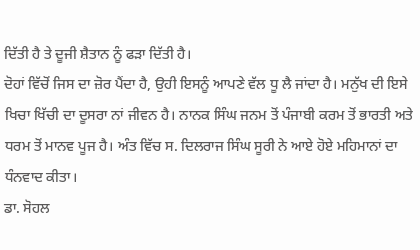ਦਿੱਤੀ ਹੈ ਤੇ ਦੂਜੀ ਸ਼ੈਤਾਨ ਨੂੰ ਫੜਾ ਦਿੱਤੀ ਹੈ।
ਦੋਹਾਂ ਵਿੱਚੋਂ ਜਿਸ ਦਾ ਜ਼ੋਰ ਪੈਂਦਾ ਹੈ, ਉਹੀ ਇਸਨੂੰ ਆਪਣੇ ਵੱਲ ਧੂ ਲੈ ਜਾਂਦਾ ਹੈ। ਮਨੁੱਖ ਦੀ ਇਸੇ ਖਿਚਾ ਖਿੱਚੀ ਦਾ ਦੂਸਰਾ ਨਾਂ ਜੀਵਨ ਹੈ। ਨਾਨਕ ਸਿੰਘ ਜਨਮ ਤੋਂ ਪੰਜਾਬੀ ਕਰਮ ਤੋਂ ਭਾਰਤੀ ਅਤੇ ਧਰਮ ਤੋਂ ਮਾਨਵ ਪੂਜ ਹੈ। ਅੰਤ ਵਿੱਚ ਸ. ਦਿਲਰਾਜ ਸਿੰਘ ਸੂਰੀ ਨੇ ਆਏ ਹੋਏ ਮਹਿਮਾਨਾਂ ਦਾ ਧੰਨਵਾਦ ਕੀਤਾ।
ਡਾ. ਸੋਹਲ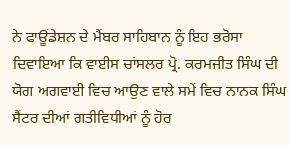ਨੇ ਫਾਊਂਡੇਸ਼ਨ ਦੇ ਮੈਂਬਰ ਸਾਹਿਬਾਨ ਨੂੰ ਇਹ ਭਰੋਸਾ ਦਿਵਾਇਆ ਕਿ ਵਾਈਸ ਚਾਂਸਲਰ ਪ੍ਰੋ. ਕਰਮਜੀਤ ਸਿੰਘ ਦੀ ਯੋਗ ਅਗਵਾਈ ਵਿਚ ਆਉਣ ਵਾਲੇ ਸਮੇਂ ਵਿਚ ਨਾਨਕ ਸਿੰਘ ਸੈਂਟਰ ਦੀਆਂ ਗਤੀਵਿਧੀਆਂ ਨੂੰ ਹੋਰ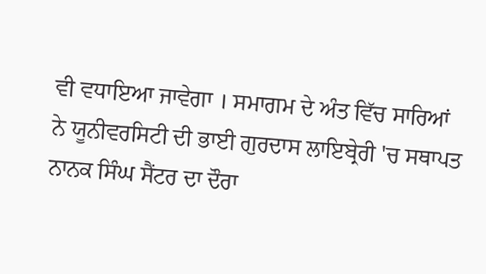ਵੀ ਵਧਾਇਆ ਜਾਵੇਗਾ । ਸਮਾਗਮ ਦੇ ਅੰਤ ਵਿੱਚ ਸਾਰਿਆਂ ਨੇ ਯੂਨੀਵਰਸਿਟੀ ਦੀ ਭਾਈ ਗੁਰਦਾਸ ਲਾਇਬ੍ਰੇਰੀ 'ਚ ਸਥਾਪਤ ਨਾਨਕ ਸਿੰਘ ਸੈਂਟਰ ਦਾ ਦੌਰਾ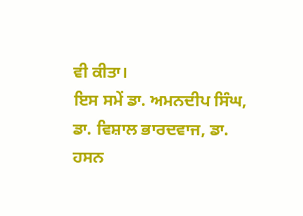ਵੀ ਕੀਤਾ।
ਇਸ ਸਮੇਂ ਡਾ. ਅਮਨਦੀਪ ਸਿੰਘ, ਡਾ. ਵਿਸ਼ਾਲ ਭਾਰਦਵਾਜ, ਡਾ. ਹਸਨ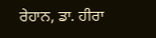ਰੇਹਾਨ, ਡਾ. ਹੀਰਾ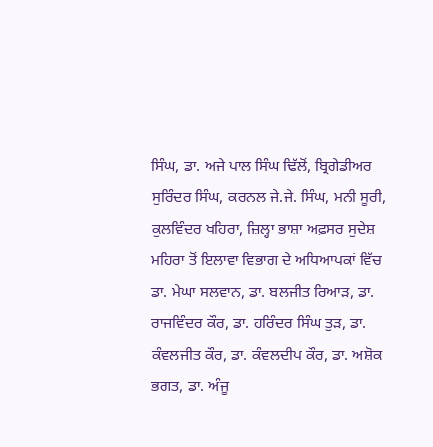ਸਿੰਘ, ਡਾ. ਅਜੇ ਪਾਲ ਸਿੰਘ ਢਿੱਲੋਂ, ਬ੍ਰਿਗੇਡੀਅਰ ਸੁਰਿੰਦਰ ਸਿੰਘ, ਕਰਨਲ ਜੇ.ਜੇ. ਸਿੰਘ, ਮਨੀ ਸੂਰੀ, ਕੁਲਵਿੰਦਰ ਖਹਿਰਾ, ਜ਼ਿਲ੍ਹਾ ਭਾਸ਼ਾ ਅਫ਼ਸਰ ਸੁਦੇਸ਼ ਮਹਿਰਾ ਤੋਂ ਇਲਾਵਾ ਵਿਭਾਗ ਦੇ ਅਧਿਆਪਕਾਂ ਵਿੱਚ ਡਾ. ਮੇਘਾ ਸਲਵਾਨ, ਡਾ. ਬਲਜੀਤ ਰਿਆੜ, ਡਾ. ਰਾਜਵਿੰਦਰ ਕੌਰ, ਡਾ. ਹਰਿੰਦਰ ਸਿੰਘ ਤੁੜ, ਡਾ. ਕੰਵਲਜੀਤ ਕੌਰ, ਡਾ. ਕੰਵਲਦੀਪ ਕੌਰ, ਡਾ. ਅਸ਼ੋਕ ਭਗਤ, ਡਾ. ਅੰਜੂ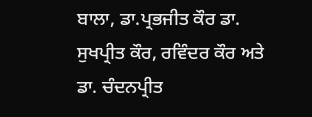ਬਾਲਾ, ਡਾ.ਪ੍ਰਭਜੀਤ ਕੌਰ ਡਾ. ਸੁਖਪ੍ਰੀਤ ਕੌਰ, ਰਵਿੰਦਰ ਕੌਰ ਅਤੇ ਡਾ. ਚੰਦਨਪ੍ਰੀਤ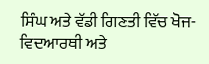ਸਿੰਘ ਅਤੇ ਵੱਡੀ ਗਿਣਤੀ ਵਿੱਚ ਖੋਜ- ਵਿਦਆਰਥੀ ਅਤੇ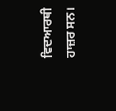ਵਿਦਆਰਥੀ ਹਾਜ਼ਰ ਸਨ।